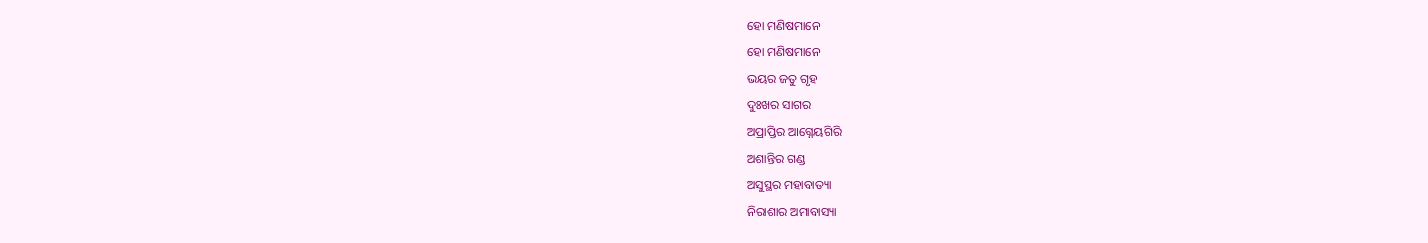ହୋ ମଣିଷମାନେ
ହୋ ମଣିଷମାନେ
ଭୟର ଜତୁ ଗୃହ
ଦୁଃଖର ସାଗର
ଅପ୍ରାପ୍ତିର ଆଗ୍ନେୟଗିରି
ଅଶାନ୍ତିର ଗଣ୍ଡ
ଅସୁସ୍ଥର ମହାବାତ୍ୟା
ନିରାଶାର ଅମାବାସ୍ୟା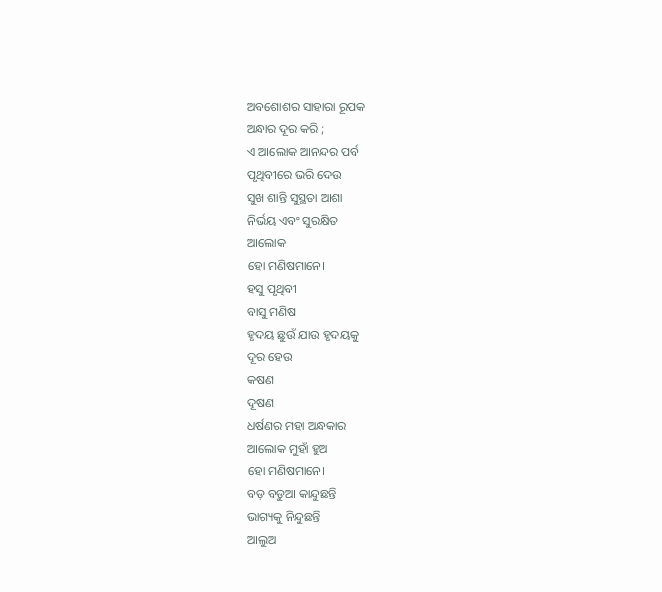ଅବଶୋଶର ସାହାରା ରୂପକ
ଅନ୍ଧାର ଦୂର କରି ;
ଏ ଆଲୋକ ଆନନ୍ଦର ପର୍ବ
ପୃଥିବୀରେ ଭରି ଦେଉ
ସୁଖ ଶାନ୍ତି ସୁସ୍ଥତା ଆଶା
ନିର୍ଭୟ ଏବଂ ସୁରକ୍ଷିତ
ଆଲୋକ
ହୋ ମଣିଷମାନେ।
ହସୁ ପୃଥିବୀ
ବାସୁ ମଣିଷ
ହୃଦୟ ଛୁଉଁ ଯାଉ ହୃଦୟକୁ
ଦୂର ହେଉ
କଷଣ
ଦୂଷଣ
ଧର୍ଷଣର ମହା ଅନ୍ଧକାର
ଆଲୋକ ମୁହାଁ ହୁଅ
ହୋ ମଣିଷମାନେ।
ବଡ଼ ବଡୁଆ କାନ୍ଦୁଛନ୍ତି
ଭାଗ୍ୟକୁ ନିନ୍ଦୁଛନ୍ତି
ଆଲୁଅ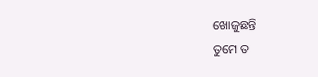ଖୋଜୁଛନ୍ତି
ତୁମେ ତ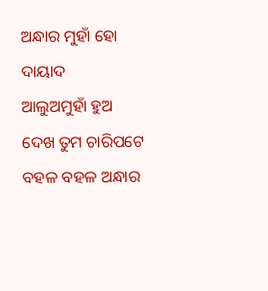ଅନ୍ଧାର ମୁହାଁ ହୋ
ଦାୟାଦ
ଆଲୁଅମୁହାଁ ହୁଅ
ଦେଖ ତୁମ ଚାରିପଟେ
ବହଳ ବହଳ ଅନ୍ଧାର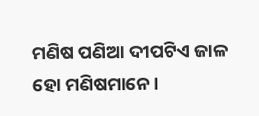ମଣିଷ ପଣିଆ ଦୀପଟିଏ ଜାଳ
ହୋ ମଣିଷମାନେ।